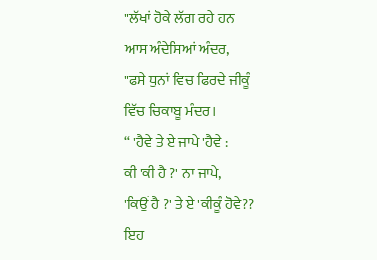"ਲੱਖਾਂ ਹੋਕੇ ਲੱਗ ਰਹੇ ਹਨ
ਆਸ ਅੰਦੇਸਿਆਂ ਅੰਦਰ,
"ਫਸੇ ਧੁਨਾਂ ਵਿਚ ਫਿਰਦੇ ਜੀਕੂੰ
ਵਿੱਚ ਚਿਕਾਬੂ ਮੰਦਰ।
“ 'ਹੈਵੇ ਤੇ ਏ ਜਾਪੇ 'ਹੈਵੇ :
ਕੀ 'ਕੀ ਹੈ ?' ਨਾ ਜਾਪੇ,
'ਕਿਉਂ ਹੈ ?' ਤੇ ਏ 'ਕੀਕੂੰ ਹੋਵੇ??
ਇਹ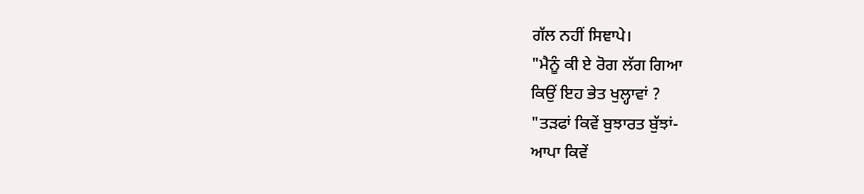ਗੱਲ ਨਹੀਂ ਸਿਞਾਪੇ।
"ਮੈਨੂੰ ਕੀ ਏ ਰੋਗ ਲੱਗ ਗਿਆ
ਕਿਉਂ ਇਹ ਭੇਤ ਖੁਲ੍ਹਾਵਾਂ ?
"ਤੜਫਾਂ ਕਿਵੇਂ ਬੁਝਾਰਤ ਬੁੱਝਾਂ-
ਆਪਾ ਕਿਵੇਂ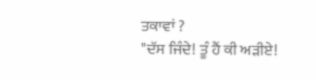ਤਕਾਵਾਂ ?
"ਦੱਸ ਜਿੰਦੇ! ਤੂੰ ਹੈਂ ਕੀ ਅੜੀਏ!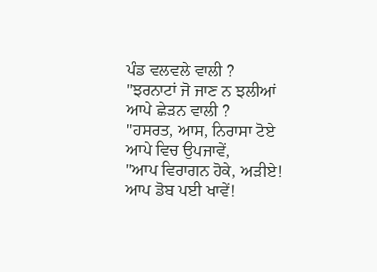ਪੰਡ ਵਲਵਲੇ ਵਾਲੀ ?
"ਝਰਨਾਟਾਂ ਜੋ ਜਾਣ ਨ ਝਲੀਆਂ
ਆਪੇ ਛੇੜਨ ਵਾਲੀ ?
"ਹਸਰਤ, ਆਸ, ਨਿਰਾਸਾ ਟੋਏ
ਆਪੇ ਵਿਚ ਉਪਜਾਵੇਂ,
"ਆਪ ਵਿਰਾਗਨ ਹੋਕੇ, ਅੜੀਏ!
ਆਪ ਡੋਬ ਪਈ ਖਾਵੇਂ!